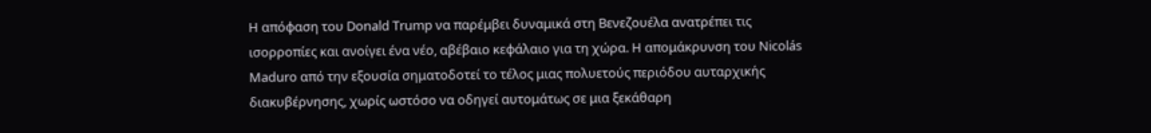Η απόφαση του Donald Trump να παρέμβει δυναμικά στη Βενεζουέλα ανατρέπει τις ισορροπίες και ανοίγει ένα νέο, αβέβαιο κεφάλαιο για τη χώρα. Η απομάκρυνση του Nicolás Maduro από την εξουσία σηματοδοτεί το τέλος μιας πολυετούς περιόδου αυταρχικής διακυβέρνησης, χωρίς ωστόσο να οδηγεί αυτομάτως σε μια ξεκάθαρη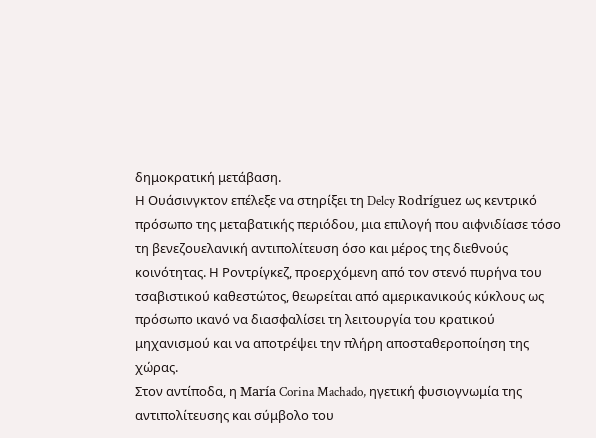δημοκρατική μετάβαση.
Η Ουάσινγκτον επέλεξε να στηρίξει τη Delcy Rodríguez ως κεντρικό πρόσωπο της μεταβατικής περιόδου, μια επιλογή που αιφνιδίασε τόσο τη βενεζουελανική αντιπολίτευση όσο και μέρος της διεθνούς κοινότητας. Η Ροντρίγκεζ, προερχόμενη από τον στενό πυρήνα του τσαβιστικού καθεστώτος, θεωρείται από αμερικανικούς κύκλους ως πρόσωπο ικανό να διασφαλίσει τη λειτουργία του κρατικού μηχανισμού και να αποτρέψει την πλήρη αποσταθεροποίηση της χώρας.
Στον αντίποδα, η María Corina Machado, ηγετική φυσιογνωμία της αντιπολίτευσης και σύμβολο του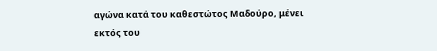αγώνα κατά του καθεστώτος Μαδούρο, μένει εκτός του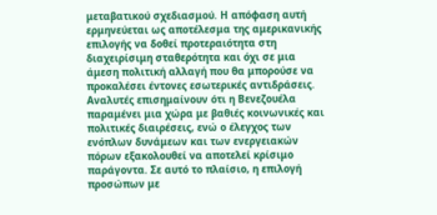μεταβατικού σχεδιασμού. Η απόφαση αυτή ερμηνεύεται ως αποτέλεσμα της αμερικανικής επιλογής να δοθεί προτεραιότητα στη διαχειρίσιμη σταθερότητα και όχι σε μια άμεση πολιτική αλλαγή που θα μπορούσε να προκαλέσει έντονες εσωτερικές αντιδράσεις.
Αναλυτές επισημαίνουν ότι η Βενεζουέλα παραμένει μια χώρα με βαθιές κοινωνικές και πολιτικές διαιρέσεις, ενώ ο έλεγχος των ενόπλων δυνάμεων και των ενεργειακών πόρων εξακολουθεί να αποτελεί κρίσιμο παράγοντα. Σε αυτό το πλαίσιο, η επιλογή προσώπων με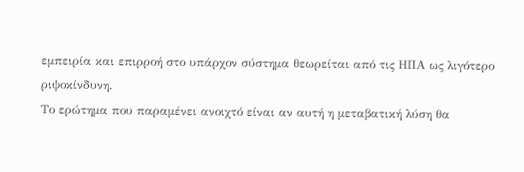εμπειρία και επιρροή στο υπάρχον σύστημα θεωρείται από τις ΗΠΑ ως λιγότερο ριψοκίνδυνη.
Το ερώτημα που παραμένει ανοιχτό είναι αν αυτή η μεταβατική λύση θα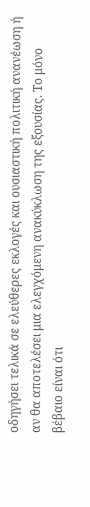οδηγήσει τελικά σε ελεύθερες εκλογές και ουσιαστική πολιτική ανανέωση ή αν θα αποτελέσει μια ελεγχόμενη ανακύκλωση της εξουσίας. Το μόνο βέβαιο είναι ότι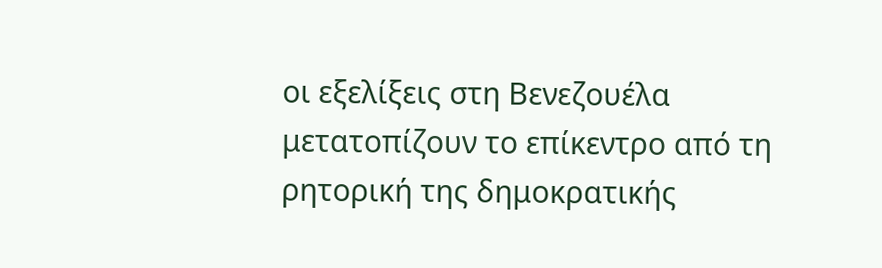οι εξελίξεις στη Βενεζουέλα μετατοπίζουν το επίκεντρο από τη ρητορική της δημοκρατικής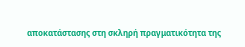αποκατάστασης στη σκληρή πραγματικότητα της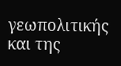γεωπολιτικής και της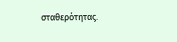σταθερότητας.